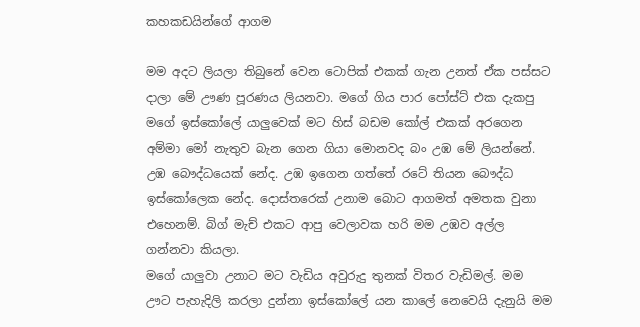කහකඩයින්ගේ ආගම

මම අදට ලියලා තිබුනේ වෙන ටොපික් එකක් ගැන උනත් ඒක පස්සට දාලා මේ ඌණ පූරණය ලියනවා. මගේ ගිය පාර පෝස්ට් එක දැකපු මගේ ඉස්කෝලේ යාලුවෙක් මට හිස් බඩම කෝල් එකක් අරගෙන අම්මා මෝ නැතුව බැන ගෙන ගියා මොනවද බං උඹ මේ ලියන්නේ. උඹ බෞද්ධයෙක් නේද. උඹ ඉගෙන ගත්තේ රටේ තියන බෞද්ධ ඉස්කෝලෙක නේද. දොස්තරෙක් උනාම බොට ආගමත් අමතක වුනා එහෙනම්. බිග් මැච් එකට ආපු වෙලාවක හරි මම උඹව අල්ල ගන්නවා කියලා.
මගේ යාලුවා උනාට මට වැඩිය අවුරුදු තුනක් විතර වැඩිමල්. මම ඌට පැහැදිලි කරලා දුන්නා ඉස්කෝලේ යන කාලේ නෙවෙයි දැනුයි මම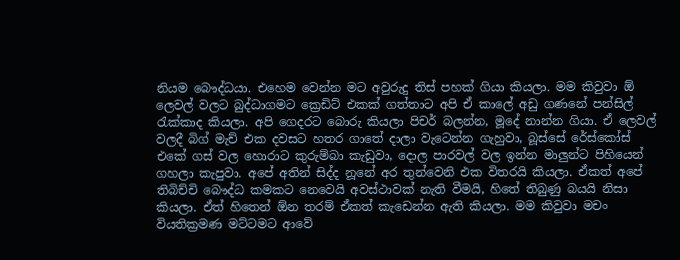නියම බෞද්ධයා. එහෙම වෙන්න මට අවුරුදු තිස් පහක් ගියා කියලා. මම කිවුවා ඕ ලෙවල් වලට බුද්ධාගමට ක්‍රෙඩිට් එකක් ගත්තාට අපි ඒ කාලේ අඩු ගණනේ පන්සිල් රැක්කාද කියලා. අපි ගෙදරට බොරු කියලා පිචර් බලන්න, මූදේ නාන්න ගියා. ඒ ලෙවල් වලදී බිග් මැච් එක දවසට හතර ගාතේ දාලා වැටෙන්න ගැහුවා, බූස්සේ රේස්කෝස් එකේ ගස් වල හොරාට කුරුම්බා කැඩුවා, දොල පාරවල් වල ඉන්න මාලුන්ට පිහියෙන් ගහලා කැපුවා. අපේ අතින් සිද්ද නූනේ අර තුන්වෙනි එක විතරයි කියලා. ඒකත් අපේ තිබිච්චි බෞද්ධ කමකට නෙවෙයි අවස්ථාවක් නැති වීමයි, හිතේ තිබුණු බයයි නිසා කියලා. ඒත් හිතෙන් ඕන තරම් ඒකත් කැඩෙන්න ඇති කියලා. මම කිවුවා මචං වියතික්‍රමණ මට්ටමට ආවේ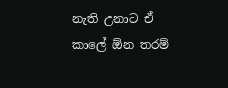නැති උනාට ඒ කාලේ ඕන තරම්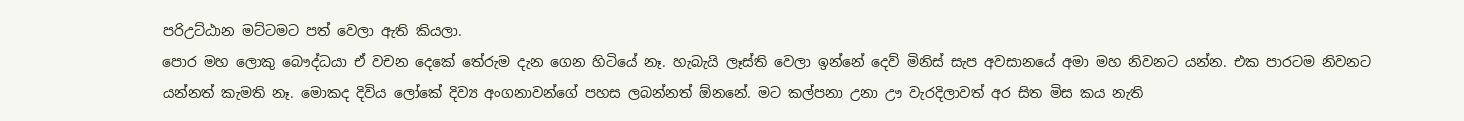පරිඋට්ඨාන මට්ටමට පත් වෙලා ඇති කියලා.
පොර මහ ලොකු බෞද්ධයා ඒ වචන දෙකේ තේරුම දැන ගෙන හිටියේ නෑ. හැබැයි ලෑස්ති වෙලා ඉන්නේ දෙව් මිනිස් සැප අවසානයේ අමා මහ නිවනට යන්න. එක පාරටම නිවනට යන්නත් කැමති නෑ. මොකද දිවිය ලෝකේ දිව්‍ය අංගනාවන්ගේ පහස ලබන්නත් ඕනනේ. මට කල්පනා උනා ඌ වැරදිලාවත් අර සිත මිස කය නැති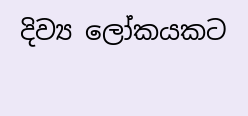දිව්‍ය ලෝකයකට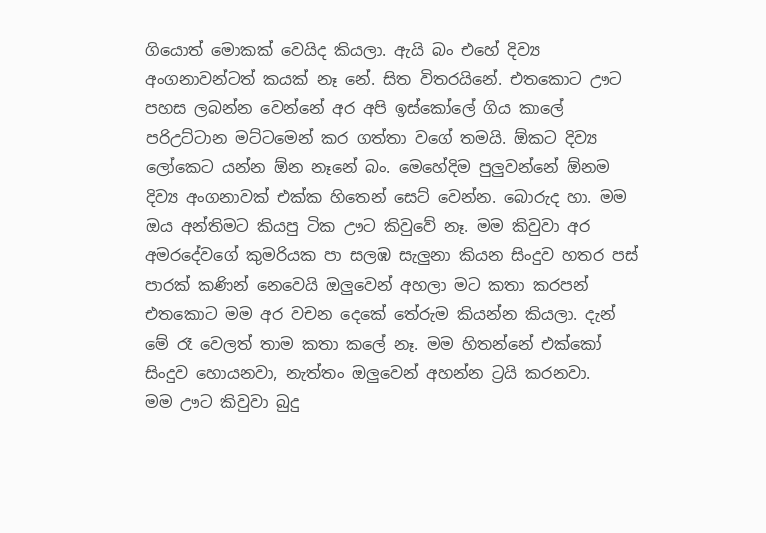ගියොත් මොකක් වෙයිද කියලා. ඇයි බං එහේ දිව්‍ය අංගනාවන්ටත් කයක් නෑ නේ. සිත විතරයිනේ. එතකොට ඌට පහස ලබන්න වෙන්නේ අර අපි ඉස්කෝලේ ගිය කාලේ පරිඋට්ටාන මට්ටමෙන් කර ගත්තා වගේ තමයි. ඕකට දිව්‍ය ලෝකෙට යන්න ඕන නෑනේ බං. මෙහේදිම පුලුවන්නේ ඕනම දිව්‍ය අංගනාවක් එක්ක හිතෙන් සෙට් වෙන්න. බොරුද හා. මම ඔය අන්තිමට කියපු ටික ඌට කිවුවේ නෑ. මම කිවුවා අර අමරදේවගේ කුමරියක පා සලඹ සැලුනා කියන සිංදුව හතර පස් පාරක් කණින් නෙවෙයි ඔලුවෙන් අහලා මට කතා කරපන් එතකොට මම අර වචන දෙකේ තේරුම කියන්න කියලා. දැන් මේ රෑ වෙලත් තාම කතා කලේ නෑ. මම හිතන්නේ එක්කෝ සිංදුව හොයනවා, නැත්තං ඔලුවෙන් අහන්න ට්‍රයි කරනවා.
මම ඌට කිවුවා බුදු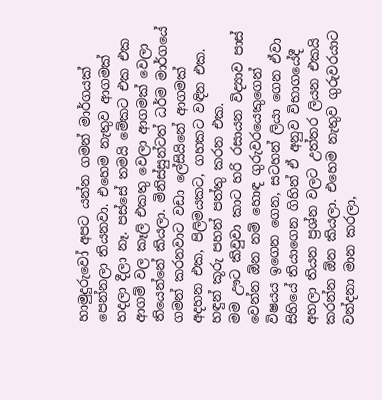හාමුදුරුවෝ අපට යන්න ගමන් මාර්ගයක් පෙන්නලා තියනවා. එහෙම නැතුව ආගමක් හදලා දීලා නෑ. පස්සේ තමයි මේකට එක එක ආගම් වල කෑලි එකතු වෙලා ආගමක් වෙලා තියෙන්නේ කියලා. මිනිස්සුන්ටත් ධර්ම මාර්ගයේ ගමන් කරනවාට වඩා ලේසියිනේ ආගමක් අදහන එක, පිලිමයකට, ගහකට වඳින එක. හඳුන් කූරු පහන් පත්තු කරන එක.
මම ඌට කිවුවා කාට හරි රසායන විද්‍යාව පාස් වෙන්න ඕන නම් හොඳ ගුරුවරයෙකුගෙන් විෂයය ඉගෙන ගෙන, සටහන් ලියා ගෙන ඒවා සිහියේ තියාගෙන ගිහින් ඒ අනුව විභාගයේදී අහලා තියන ප්‍රශ්න වලට උත්තර ලියන එකයි කරන්න ඕන කියලා. එහෙම නැතුව ගුරුවරයාට වන්දනා මාන කරලා,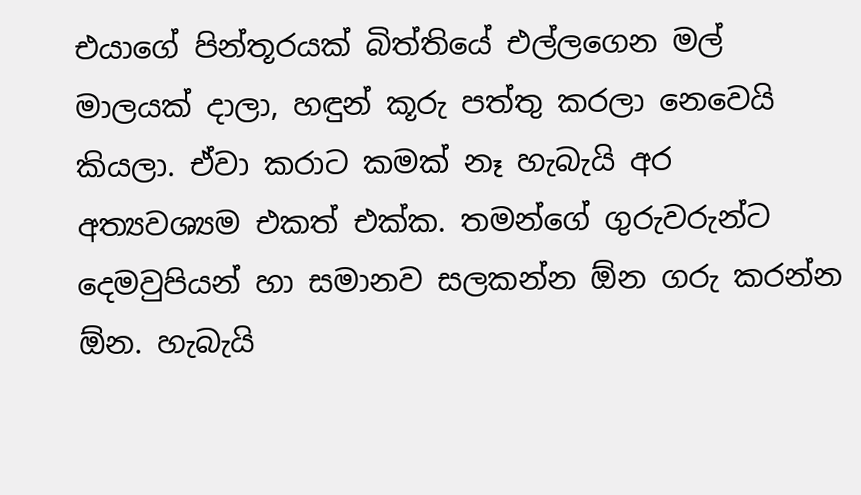එයාගේ පින්තූරයක් බිත්තියේ එල්ලගෙන මල් මාලයක් දාලා, හඳුන් කූරු පත්තු කරලා නෙවෙයි කියලා. ඒවා කරාට කමක් නෑ හැබැයි අර අත්‍යවශ්‍යම එකත් එක්ක. තමන්ගේ ගුරුවරුන්ට දෙමවුපියන් හා සමානව සලකන්න ඕන ගරු කරන්න ඕන. හැබැයි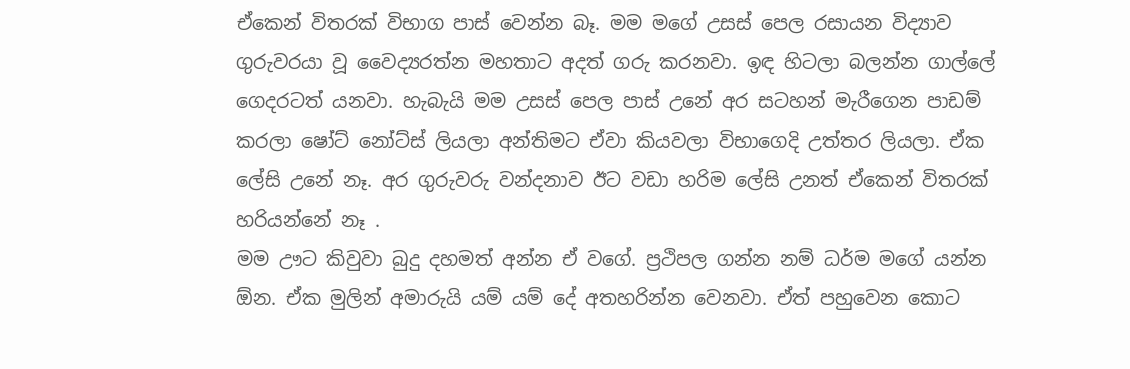ඒකෙන් විතරක් විභාග පාස් වෙන්න බෑ. මම මගේ උසස් පෙල රසායන විද්‍යාව ගුරුවරයා වූ වෛද්‍යරත්න මහතාට අදත් ගරු කරනවා. ඉඳ හිටලා බලන්න ගාල්ලේ ගෙදරටත් යනවා. හැබැයි මම උසස් පෙල පාස් උනේ අර සටහන් මැරීගෙන පාඩම් කරලා ෂෝට් නෝට්ස් ලියලා අන්තිමට ඒවා කියවලා විභාගෙදි උත්තර ලියලා. ඒක ලේසි උනේ නෑ. අර ගුරුවරු වන්දනාව ඊට වඩා හරිම ලේසි උනත් ඒකෙන් විතරක් හරියන්නේ නෑ .
මම ඌට කිවුවා බුදු දහමත් අන්න ඒ වගේ. ප්‍රථිපල ගන්න නම් ධර්ම මගේ යන්න ඕන. ඒක මුලින් අමාරුයි යම් යම් දේ අතහරින්න වෙනවා. ඒත් පහුවෙන කොට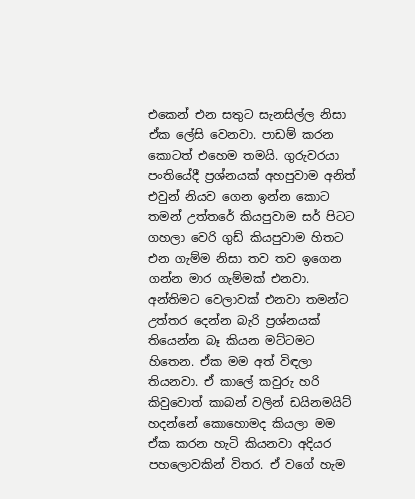එකෙන් එන සතුට සැනසිල්ල නිසා ඒක ලේසි වෙනවා. පාඩම් කරන කොටත් එහෙම තමයි. ගුරුවරයා පංතියේදී ප්‍රශ්නයක් අහපුවාම අනිත් එවුන් නියව ගෙන ඉන්න කොට තමන් උත්තරේ කියපුවාම සර් පිටට ගහලා වෙරි ගුඩ් කියපුවාම හිතට එන ගැම්ම නිසා තව තව ඉගෙන ගන්න මාර ගැම්මක් එනවා. අන්තිමට වෙලාවක් එනවා තමන්ට උත්තර දෙන්න බැරි ප්‍රශ්නයක් තියෙන්න බෑ කියන මට්ටමට හිතෙන. ඒක මම අත් විඳලා තියනවා. ඒ කාලේ කවුරු හරි කිවුවොත් කාබන් වලින් ඩයිනමයිට් හදන්නේ කොහොමද කියලා මම ඒක කරන හැටි කියනවා අදියර පහලොවකින් විතර. ඒ වගේ හැම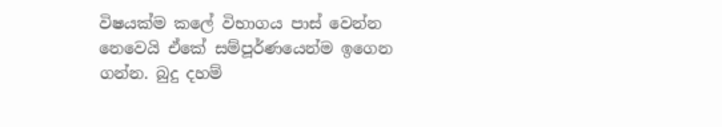විෂයක්ම කලේ විභාගය පාස් වෙන්න නෙවෙයි ඒකේ සම්පූර්ණයෙන්ම ඉගෙන ගන්න. බුදු දහම්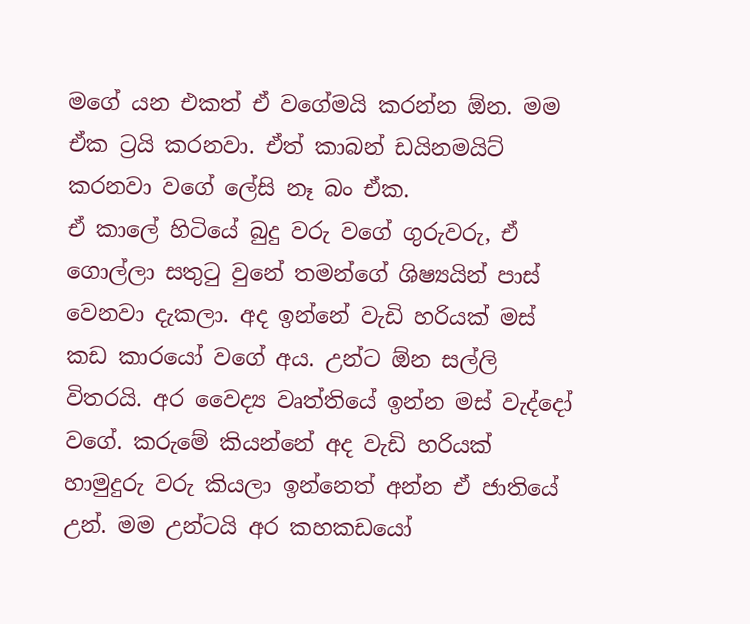මගේ යන එකත් ඒ වගේමයි කරන්න ඕන. මම ඒක ට්‍රයි කරනවා. ඒත් කාබන් ඩයිනමයිට් කරනවා වගේ ලේසි නෑ බං ඒක.
ඒ කාලේ හිටියේ බුදු වරු වගේ ගුරුවරු, ඒ ගොල්ලා සතුටු වුනේ තමන්ගේ ශිෂ්‍යයින් පාස් වෙනවා දැකලා. අද ඉන්නේ වැඩි හරියක් මස් කඩ කාරයෝ වගේ අය. උන්ට ඕන සල්ලි විතරයි. අර වෛද්‍ය වෘත්තියේ ඉන්න මස් වැද්දෝ වගේ. කරුමේ කියන්නේ අද වැඩි හරියක් හාමුදුරු වරු කියලා ඉන්නෙත් අන්න ඒ ජාතියේ උන්. මම උන්ටයි අර කහකඩයෝ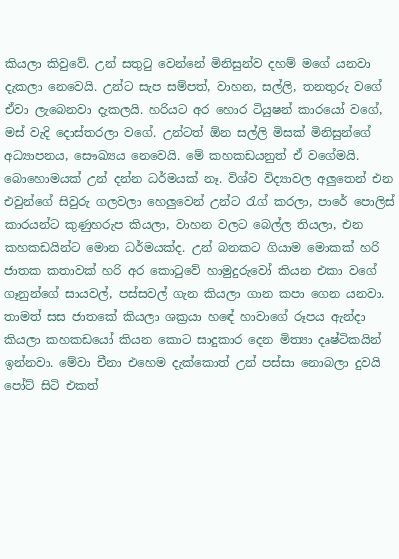කියලා කිවුවේ. උන් සතුටු වෙන්නේ මිනිසුන්ව දහම් මගේ යනවා දැකලා නෙවෙයි. උන්ට සැප සම්පත්, වාහන, සල්ලි, තනතුරු වගේ ඒවා ලැබෙනවා දැකලයි. හරියට අර හොර ටියුෂන් කාරයෝ වගේ, මස් වැදි දොස්තරලා වගේ. උන්ටත් ඕන සල්ලි මිසක් මිනිසුන්ගේ අධ්‍යාපනය, සෞඛ්‍යය නෙවෙයි. මේ කහකඩයනුත් ඒ වගේමයි. බොහොමයක් උන් දන්න ධර්මයක් නෑ. විශ්ව විද්‍යාවල අලුතෙන් එන එවුන්ගේ සිවුරු ගලවලා හෙලුවෙන් උන්ට රැග් කරලා, පාරේ පොලිස් කාරයන්ට කුණුහරුප කියලා, වාහන වලට බෙල්ල තියලා, එන කහකඩයින්ට මොන ධර්මයක්ද. උන් බනකට ගියාම මොකක් හරි ජාතක කතාවක් හරි අර කොටුවේ හාමුදුරුවෝ කියන එකා වගේ ගෑනුන්ගේ සායවල්, පස්සවල් ගැන කියලා ගාන කපා ගෙන යනවා. තාමත් සස ජාතකේ කියලා ශක්‍රයා හඳේ හාවාගේ රූපය ඇන්දා කියලා කහකඩයෝ කියන කොට සාදුකාර දෙන මිත්‍යා දෘෂ්ටිකයින් ඉන්නවා. මේවා චීනා එහෙම දැක්කොත් උන් පස්සා නොබලා දුවයි පෝට් සිටි එකත්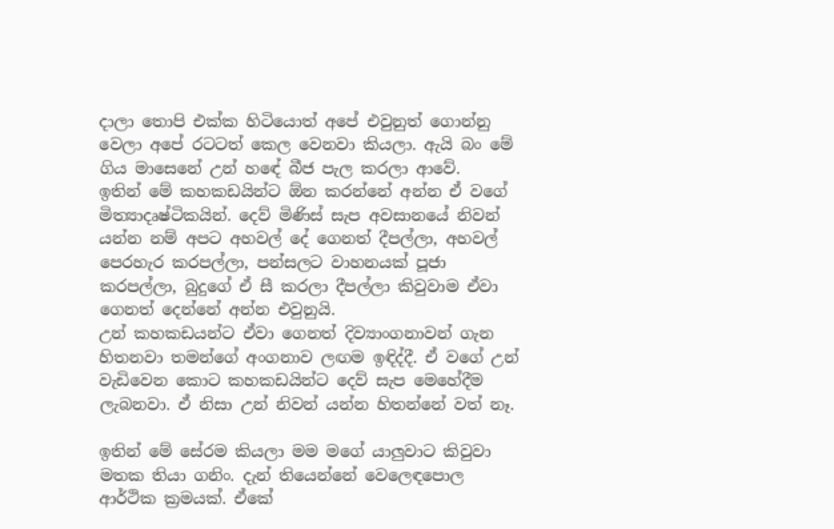දාලා තොපි එක්ක හිටියොත් අපේ එවුනුත් ගොන්නු වෙලා අපේ රටටත් කෙල වෙනවා කියලා. ඇයි බං මේ ගිය මාසෙනේ උන් හඳේ බීජ පැල කරලා ආවේ.
ඉතින් මේ කහකඩයින්ට ඕන කරන්නේ අන්න ඒ වගේ මිත්‍යාදෘෂ්ටිකයින්. දෙව් මිණිස් සැප අවසානයේ නිවන් යන්න නම් අපට අහවල් දේ ගෙනත් දීපල්ලා, අහවල් පෙරහැර කරපල්ලා, පන්සලට වාහනයක් පූජා කරපල්ලා, බුදුගේ ඒ සී කරලා දීපල්ලා කිවුවාම ඒවා ගෙනත් දෙන්නේ අන්න එවුනුයි.
උන් කහකඩයන්ට ඒවා ගෙනත් දිව්‍යාංගනාවන් ගැන හිතනවා තමන්ගේ අංගනාව ලඟම ඉඳිද්දී. ඒ වගේ උන් වැඩිවෙන කොට කහකඩයින්ට දෙව් සැප මෙහේදීම ලැබනවා. ඒ නිසා උන් නිවන් යන්න හිතන්නේ වත් නෑ.

ඉතින් මේ සේරම කියලා මම මගේ යාලුවාට කිවුවා මතක තියා ගනිං. දැන් තියෙන්නේ වෙලෙඳපොල ආර්ථික ක්‍රමයක්. ඒකේ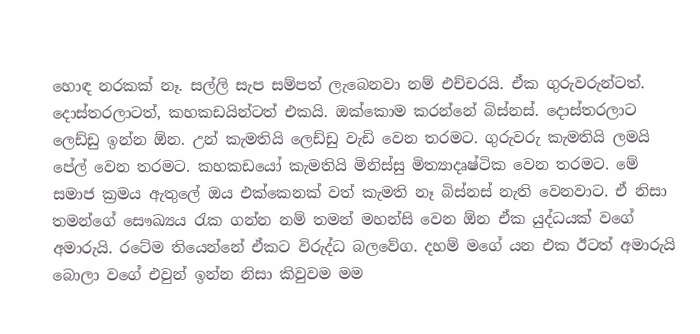හොඳ නරකක් නෑ. සල්ලි සැප සම්පත් ලැබෙනවා නම් එච්චරයි. ඒක ගුරුවරුන්ටත්. දොස්තරලාටත්, කහකඩයින්ටත් එකයි. ඔක්කොම කරන්නේ බිස්නස්. දොස්තරලාට ලෙඩ්ඩු ඉන්න ඕන. උන් කැමතියි ලෙඩ්ඩු වැඩි වෙන තරමට. ගුරුවරු කැමතියි ලමයි පේල් වෙන තරමට. කහකඩයෝ කැමතියි මිනිස්සු මිත්‍යාදෘෂ්ටික වෙන තරමට. මේ සමාජ ක්‍රමය ඇතුලේ ඔය එක්කෙනක් වත් කැමති නෑ බිස්නස් නැති වෙනවාට. ඒ නිසා තමන්ගේ සෞඛ්‍යය රැක ගන්න නම් තමන් මහන්සි වෙන ඕන ඒක යුද්ධයක් වගේ අමාරුයි. රටේම තියෙන්නේ ඒකට විරුද්ධ බලවේග. දහම් මගේ යන එක ඊටත් අමාරුයි බොලා වගේ එවුන් ඉන්න නිසා කිවුවම මම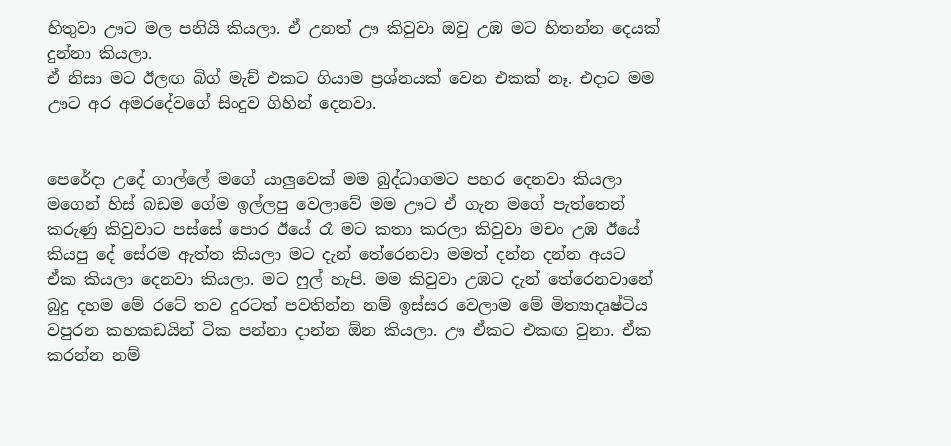හිතුවා ඌට මල පනියි කියලා. ඒ උනත් ඌ කිවුවා ඔවු උඹ මට හිතන්න දෙයක් දුන්නා කියලා.
ඒ නිසා මට ඊලඟ බිග් මැච් එකට ගියාම ප්‍රශ්නයක් වෙන එකක් නෑ. එදාට මම ඌට අර අමරදේවගේ සිංදුව ගිහින් දෙනවා.


පෙරේදා උදේ ගාල්ලේ මගේ යාලුවෙක් මම බුද්ධාගමට පහර දෙනවා කියලා මගෙන් හිස් බඩම ගේම ඉල්ලපු වෙලාවේ මම ඌට ඒ ගැන මගේ පැත්තෙන් කරුණු කිවුවාට පස්සේ පොර ඊයේ රෑ මට කතා කරලා කිවුවා මචං උඹ ඊයේ කියපු දේ සේරම ඇත්ත කියලා මට දැන් තේරෙනවා මමත් දන්න දන්න අයට ඒක කියලා දෙනවා කියලා. මට ෆුල් හැපි. මම කිවුවා උඹට දැන් තේරෙනවානේ බුදු දහම මේ රටේ තව දුරටත් පවතින්න නම් ඉස්සර වෙලාම මේ මිත්‍යාදෘෂ්ටිය වපුරන කහකඩයින් ටික පන්නා දාන්න ඕන කියලා. ඌ ඒකට එකඟ වුනා. ඒක කරන්න නම්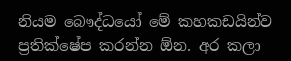නියම බෞද්ධයෝ මේ කහකඩයින්ව ප්‍රතික්ෂේප කරන්න ඕන. අර කලා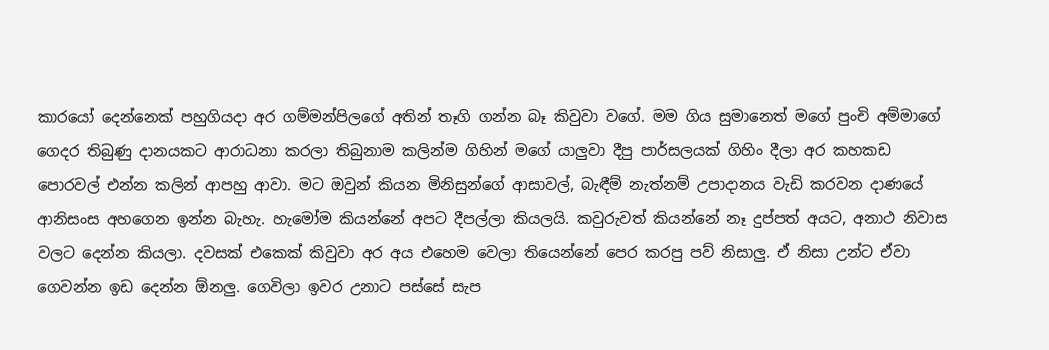කාරයෝ දෙන්නෙක් පහුගියදා අර ගම්මන්පිලගේ අතින් තෑගි ගන්න බෑ කිවුවා වගේ. මම ගිය සුමානෙත් මගේ පුංචි අම්මාගේ ගෙදර තිබුණු දානයකට ආරාධනා කරලා තිබුනාම කලින්ම ගිහින් මගේ යාලුවා දීපු පාර්සලයක් ගිහිං දීලා අර කහකඩ පොරවල් එන්න කලින් ආපහු ආවා. මට ඔවුන් කියන මිනිසුන්ගේ ආසාවල්, බැඳීම් නැත්නම් උපාදානය වැඩි කරවන දාණයේ ආනිසංස අහගෙන ඉන්න බැහැ. හැමෝම කියන්නේ අපට දීපල්ලා කියලයි. කවුරුවත් කියන්නේ නෑ දුප්පත් අයට, අනාථ නිවාස වලට දෙන්න කියලා. දවසක් එකෙක් කිවුවා අර අය එහෙම වෙලා තියෙන්නේ පෙර කරපු පව් නිසාලු. ඒ නිසා උන්ට ඒවා ගෙවන්න ඉඩ දෙන්න ඕනලු. ගෙවිලා ඉවර උනාට පස්සේ සැප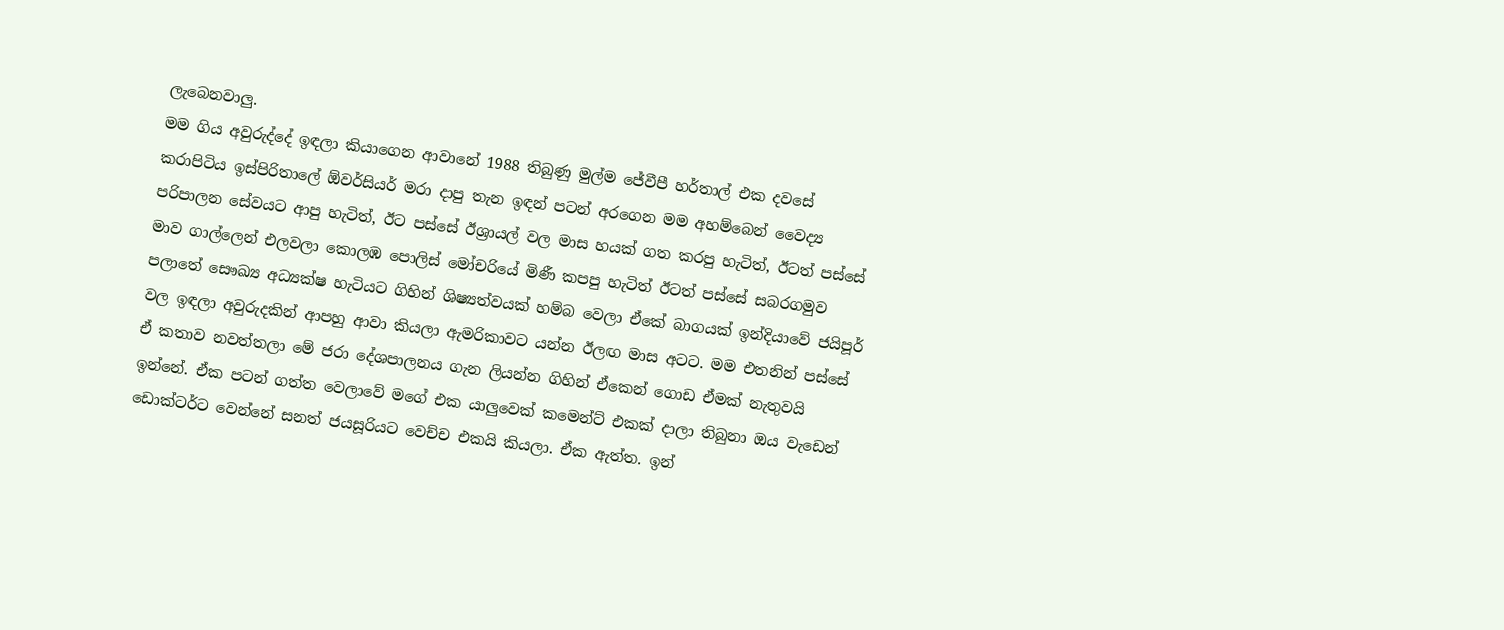ලැබෙනවාලු.
මම ගිය අවුරුද්දේ ඉඳලා කියාගෙන ආවානේ 1988 තිබුණු මුල්ම ජේවීපී හර්තාල් එක දවසේ කරාපිටිය ඉස්පිරිතාලේ ඕවර්සියර් මරා දාපු තැන ඉඳන් පටන් අරගෙන මම අහම්බෙන් වෛද්‍ය පරිපාලන සේවයට ආපු හැටිත්, ඊට පස්සේ ඊශ්‍රායල් වල මාස හයක් ගත කරපු හැටිත්, ඊටත් පස්සේ මාව ගාල්ලෙන් එලවලා කොලඹ පොලිස් මෝචරියේ මිණී කපපු හැටිත් ඊටත් පස්සේ සබරගමුව පලාතේ සෞඛ්‍ය අධ්‍යක්ෂ හැටියට ගිහින් ශිෂ්‍යත්වයක් හම්බ වෙලා ඒකේ බාගයක් ඉන්දියාවේ ජයිපූර් වල ඉඳලා අවුරුදකින් ආපහු ආවා කියලා ඇමරිකාවට යන්න ඊලඟ මාස අටට. මම එතනින් පස්සේ ඒ කතාව නවත්තලා මේ ජරා දේශපාලනය ගැන ලියන්න ගිහින් ඒකෙන් ගොඩ ඒමක් නැතුවයි ඉන්නේ. ඒක පටන් ගත්ත වෙලාවේ මගේ එක යාලුවෙක් කමෙන්ට් එකක් දාලා තිබුනා ඔය වැඩෙන් ඩොක්ටර්ට වෙන්නේ සනත් ජයසූරියට වෙච්ච එකයි කියලා. ඒක ඇත්ත. ඉන්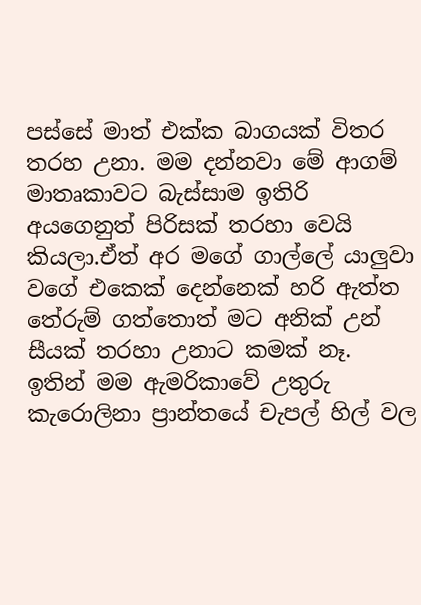පස්සේ මාත් එක්ක බාගයක් විතර තරහ උනා. මම දන්නවා මේ ආගම් මාතෘකාවට බැස්සාම ඉතිරි අයගෙනුත් පිරිසක් තරහා වෙයි කියලා.ඒත් අර මගේ ගාල්ලේ යාලුවා වගේ එකෙක් දෙන්නෙක් හරි ඇත්ත තේරුම් ගත්තොත් මට අනික් උන් සීයක් තරහා උනාට කමක් නෑ.
ඉතින් මම ඇමරිකාවේ උතුරු කැරොලිනා ප්‍රාන්තයේ චැපල් හිල් වල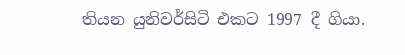තියන යුනිවර්සිටි එකට 1997 දී ගියා.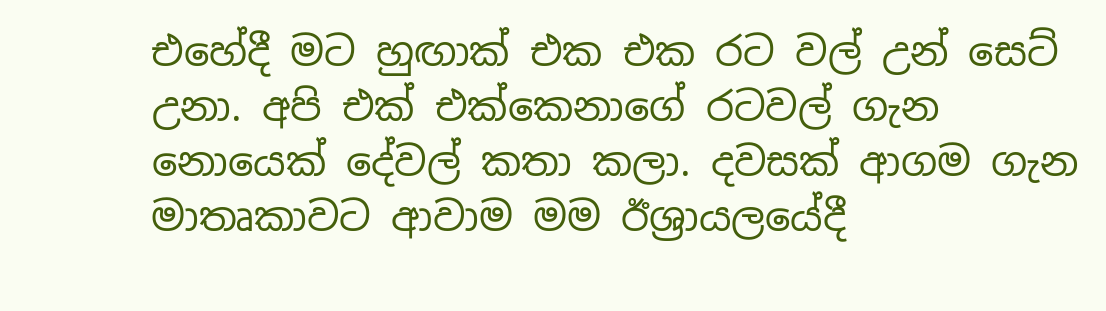එහේදී මට හුඟාක් එක එක රට වල් උන් සෙට් උනා. අපි එක් එක්කෙනාගේ රටවල් ගැන නොයෙක් දේවල් කතා කලා. දවසක් ආගම ගැන මාතෘකාවට ආවාම මම ඊශ්‍රායලයේදී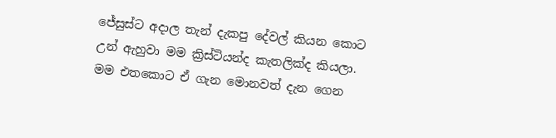ජේසුස්ට අදාල තැන් දැකපු දේවල් කියන කොට උන් ඇහුවා මම ක්‍රිස්ටියන්ද කැතලික්ද කියලා. මම එතකොට ඒ ගැන මොනවත් දැන ගෙන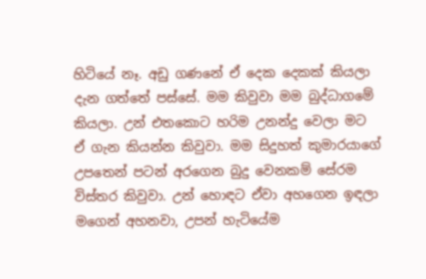හිටියේ නෑ. අඩු ගණනේ ඒ දෙක දෙකක් කියලා දැන ගත්තේ පස්සේ. මම කිවුවා මම බුද්ධාගමේ කියලා. උන් එතකොට හරිම උනන්දු වෙලා මට ඒ ගැන කියන්න කිවුවා. මම සිදුහත් කුමාරයාගේ උපතෙන් පටන් අරගෙන බුදු වෙනකම් සේරම විස්තර කිවුවා. උන් හොඳට ඒවා අහගෙන ඉඳලා මගෙන් අහනවා, උපන් හැටියේම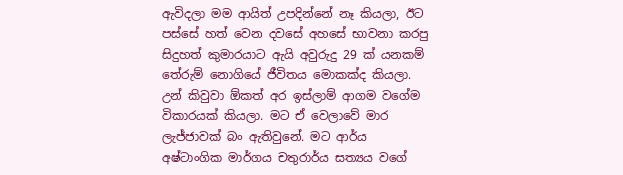ඇවිදලා මම ආයිත් උපදින්නේ නෑ කියලා, ඊට පස්සේ හත් වෙන දවසේ අහසේ භාවනා කරපු සිදුහත් කුමාරයාට ඇයි අවුරුදු 29 ක් යනකම් තේරුම් නොගියේ ජීවිතය මොකක්ද කියලා. උන් කිවුවා ඕකත් අර ඉස්ලාම් ආගම වගේම විකාරයක් කියලා. මට ඒ වෙලාවේ මාර ලැජ්ජාවක් බං ඇතිවුනේ. මට ආර්ය අෂ්ටාංගික මාර්ගය චතුරාර්ය සත්‍යය වගේ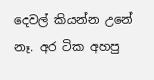දෙවල් කියන්න උනේ නෑ. අර ටික අහපු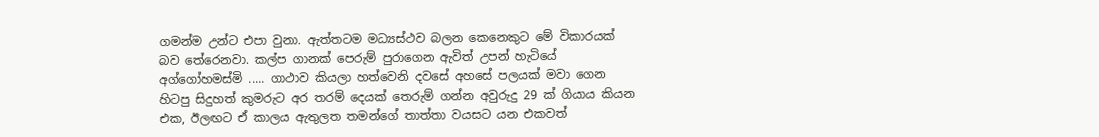ගමන්ම උන්ට එපා වුනා. ඇත්තටම මධ්‍යස්ථව බලන කෙනෙකුට මේ විකාරයක් බව තේරෙනවා. කල්ප ගානක් පෙරුම් පුරාගෙන ඇවිත් උපන් හැටියේ අග්ගෝහමස්මි ..... ගාථාව කියලා හත්වෙනි දවසේ අහසේ පලයක් මවා ගෙන හිටපු සිදුහත් කුමරුට අර තරම් දෙයක් තෙරුම් ගන්න අවුරුදු 29 ක් ගියාය කියන එක, ඊලඟට ඒ කාලය ඇතුලත තමන්ගේ තාත්තා වයසට යන එකවත්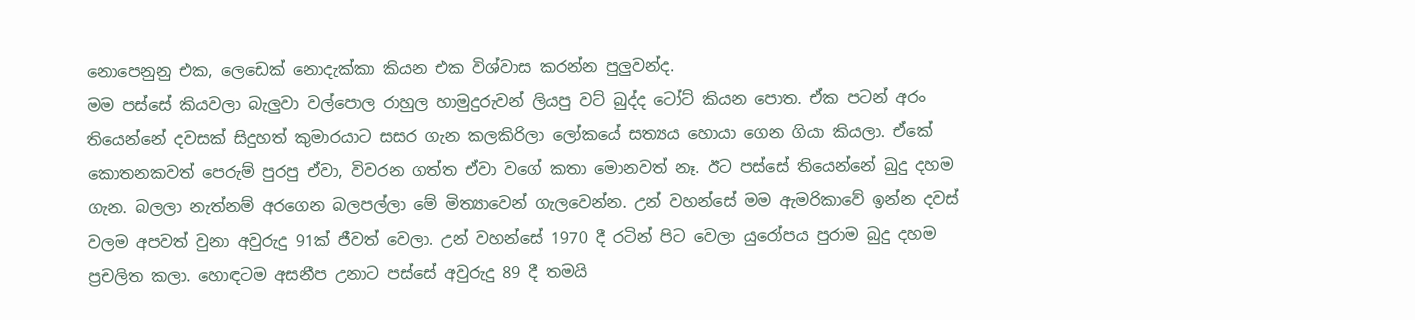නොපෙනුනු එක, ලෙඩෙක් නොදැක්කා කියන එක විශ්වාස කරන්න පුලුවන්ද.
මම පස්සේ කියවලා බැලුවා වල්පොල රාහුල හාමුදුරුවන් ලියපු වට් බුද්ද ටෝට් කියන පොත. ඒක පටන් අරං තියෙන්නේ දවසක් සිදුහත් කුමාරයාට සසර ගැන කලකිරිලා ලෝකයේ සත්‍යය හොයා ගෙන ගියා කියලා. ඒකේ කොතනකවත් පෙරුම් පුරපු ඒවා, විවරන ගත්ත ඒවා වගේ කතා මොනවත් නෑ. ඊට පස්සේ තියෙන්නේ බුදු දහම ගැන. බලලා නැත්නම් අරගෙන බලපල්ලා මේ මිත්‍යාවෙන් ගැලවෙන්න. උන් වහන්සේ මම ඇමරිකාවේ ඉන්න දවස් වලම අපවත් වුනා අවුරුදු 91ක් ජීවත් වෙලා. උන් වහන්සේ 1970 දී රටින් පිට වෙලා යුරෝපය පුරාම බුදු දහම ප්‍රචලිත කලා. හොඳටම අසනීප උනාට පස්සේ අවුරුදු 89 දී තමයි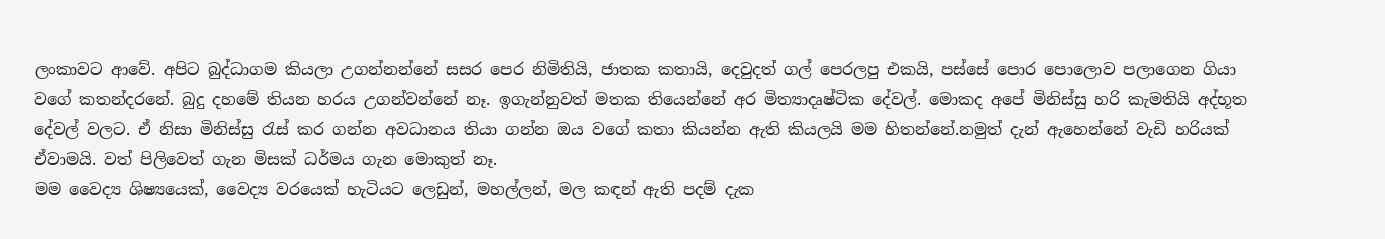ලංකාවට ආවේ. අපිට බුද්ධාගම කියලා උගන්නන්නේ සසර පෙර නිමිතියි, ජාතක කතායි, දෙවුදත් ගල් පෙරලපු එකයි, පස්සේ පොර පොලොව පලාගෙන ගියා වගේ කතන්දරනේ. බුදු දහමේ තියන හරය උගන්වන්නේ නෑ. ඉගැන්නුවත් මතක තියෙන්නේ අර මිත්‍යාදෘෂ්ටික දේවල්. මොකද අපේ මිනිස්සු හරි කැමතියි අද්භූත දේවල් වලට. ඒ නිසා මිනිස්සු රැස් කර ගන්න අවධානය තියා ගන්න ඔය වගේ කතා කියන්න ඇති කියලයි මම හිතන්නේ.නමුත් දැන් ඇහෙන්නේ වැඩි හරියක් ඒවාමයි. වත් පිලිවෙත් ගැන මිසක් ධර්මය ගැන මොකුත් නෑ.
මම වෛද්‍ය ශිෂ්‍යයෙක්, වෛද්‍ය වරයෙක් හැටියට ලෙඩුන්, මහල්ලන්, මල කඳන් ඇති පදම් දැක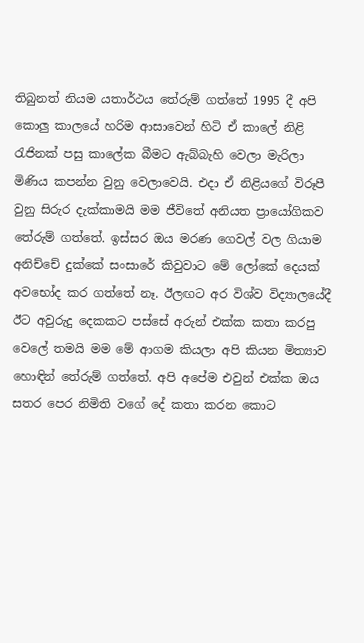තිබුනත් නියම යතාර්ථය තේරුම් ගත්තේ 1995 දී අපි කොලු කාලයේ හරිම ආසාවෙන් හිටි ඒ කාලේ නිළි රැජිනක් පසු කාලේක බීමට ඇබ්බැහි වෙලා මැරිලා මිණිය කපන්න වුනු වෙලාවෙයි. එදා ඒ නිළියගේ විරූපී වුනු සිරුර දැක්කාමයි මම ජීවිතේ අනියත ප්‍රායෝගිකව තේරුම් ගත්තේ. ඉස්සර ඔය මරණ ගෙවල් වල ගියාම අනිච්චේ දුක්කේ සංසාරේ කිවුවාට මේ ලෝකේ දෙයක් අවභෝද කර ගත්තේ නෑ. ඊලඟට අර විශ්ව විද්‍යාලයේදී ඊට අවුරුදු දෙකකට පස්සේ අරුන් එක්ක කතා කරපු වෙලේ තමයි මම මේ ආගම කියලා අපි කියන මිත්‍යාව හොඳින් තේරුම් ගත්තේ. අපි අපේම එවුන් එක්ක ඔය සතර පෙර නිමිති වගේ දේ කතා කරන කොට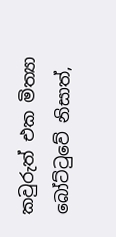කවුරුත් එක මිත්‍යා බෝට්ටුවේ නිසාත්,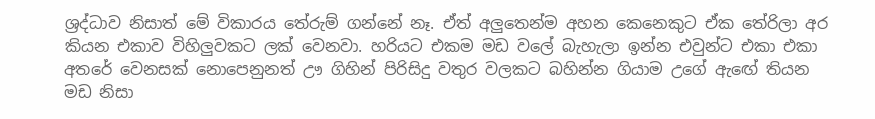ශ්‍රද්ධාව නිසාත් මේ විකාරය තේරුම් ගන්නේ නෑ. ඒත් අලුතෙන්ම අහන කෙනෙකුට ඒක තේරිලා අර කියන එකාව විහිලුවකට ලක් වෙනවා. හරියට එකම මඩ වලේ බැහැලා ඉන්න එවුන්ට එකා එකා අතරේ වෙනසක් නොපෙනුනත් ඌ ගිහින් පිරිසිදු වතුර වලකට බහින්න ගියාම උගේ ඇඟේ තියන මඩ නිසා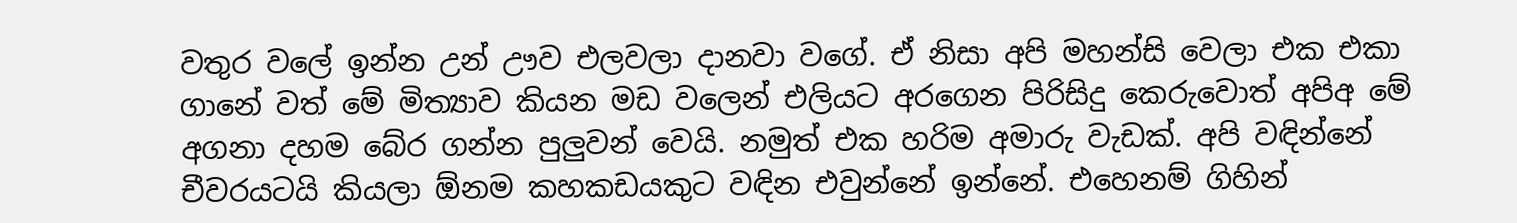වතුර වලේ ඉන්න උන් ඌව එලවලා දානවා වගේ. ඒ නිසා අපි මහන්සි වෙලා එක එකා ගානේ වත් මේ මිත්‍යාව කියන මඩ වලෙන් එලියට අරගෙන පිරිසිදු කෙරුවොත් අපිඅ මේ අගනා දහම බේර ගන්න පුලුවන් වෙයි. නමුත් එක හරිම අමාරු වැඩක්. අපි වඳින්නේ චීවරයටයි කියලා ඕනම කහකඩයකුට වඳින එවුන්නේ ඉන්නේ. එහෙනම් ගිහින්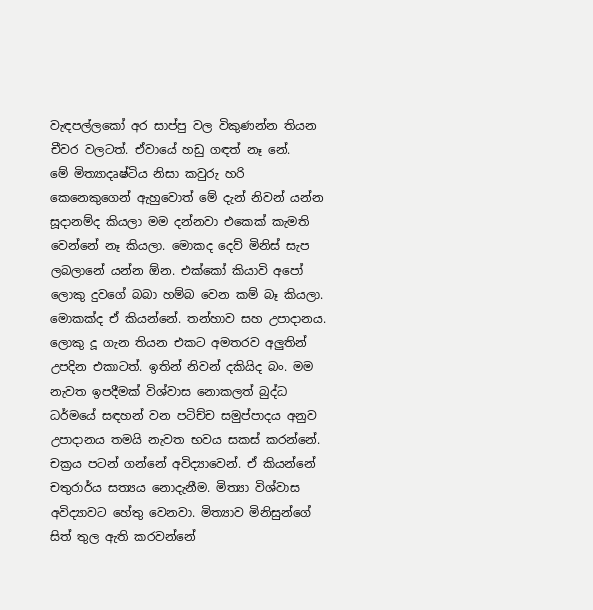වැඳපල්ලකෝ අර සාප්පු වල විකුණන්න තියන චීවර වලටත්. ඒවායේ හඩු ගඳත් නෑ නේ.
මේ මිත්‍යාදෘෂ්ටිය නිසා කවුරු හරි කෙනෙකුගෙන් ඇහුවොත් මේ දැන් නිවන් යන්න සූදානම්ද කියලා මම දන්නවා එකෙක් කැමති වෙන්නේ නෑ කියලා. මොකද දෙව් මිනිස් සැප ලබලානේ යන්න ඕන. එක්කෝ කියාවි අපෝ ලොකු දුවගේ බබා හම්බ වෙන කම් බෑ කියලා. මොකක්ද ඒ කියන්නේ. තන්හාව සහ උපාදානය. ලොකු දූ ගැන තියන එකට අමතරව අලුතින් උපදින එකාටත්. ඉතින් නිවන් දකියිද බං. මම නැවත ඉපදීමක් විශ්වාස නොකලත් බුද්ධ ධර්මයේ සඳහන් වන පටිච්ච සමුප්පාදය අනුව උපාදානය තමයි නැවත භවය සකස් කරන්නේ. චක්‍රය පටන් ගන්නේ අවිද්‍යාවෙන්. ඒ කියන්නේ චතුරාර්ය සත්‍යය නොදැනීම. මිත්‍යා විශ්වාස අවිද්‍යාවට හේතු වෙනවා. මිත්‍යාව මිනිසුන්ගේ සිත් තුල ඇති කරවන්නේ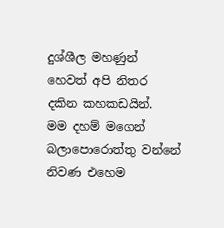දුශ්ශීල මහණුන් හෙවත් අපි නිතර දකින කහකඩයින්.
මම දහම් මගෙන් බලාපොරොත්තු වන්නේ නිවණ එහෙම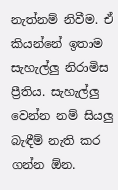නැත්නම් නිවීම. ඒ කියන්නේ ඉතාම සැහැල්ලු නිරාමිස ප්‍රීතිය. සැහැල්ලු වෙන්න නම් සියලු බැඳීම් නැති කර ගන්න ඕන.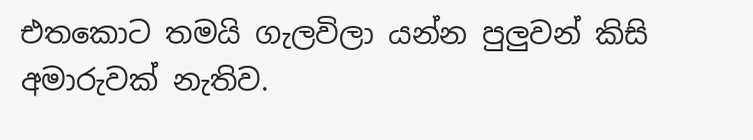එතකොට තමයි ගැලවිලා යන්න පුලුවන් කිසි අමාරුවක් නැතිව.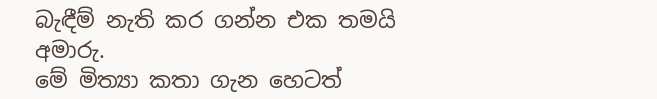බැඳීම් නැති කර ගන්න එක තමයි අමාරු.
මේ මිත්‍යා කතා ගැන හෙටත්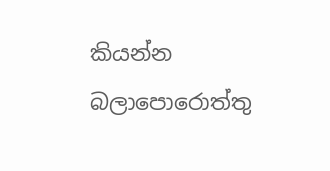කියන්න බලාපොරොත්තු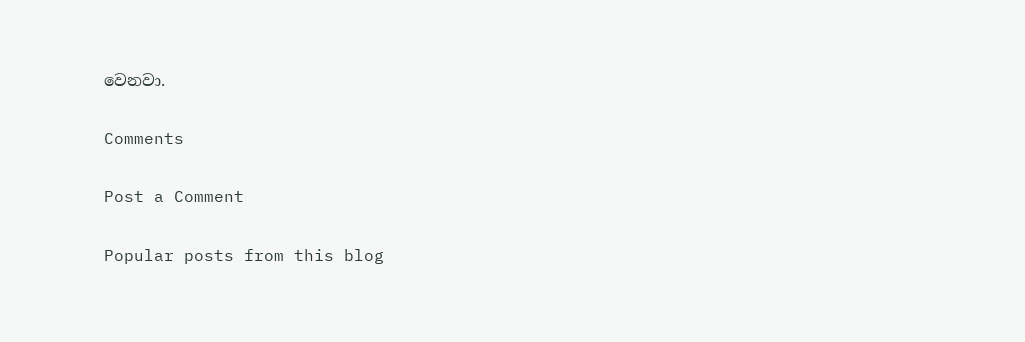වෙනවා.

Comments

Post a Comment

Popular posts from this blog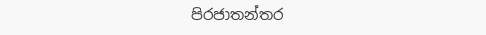පිරජාතන්තර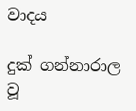වාදය

දුක් ගන්නාරාල වූ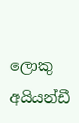ලොකු අයියන්ඩී